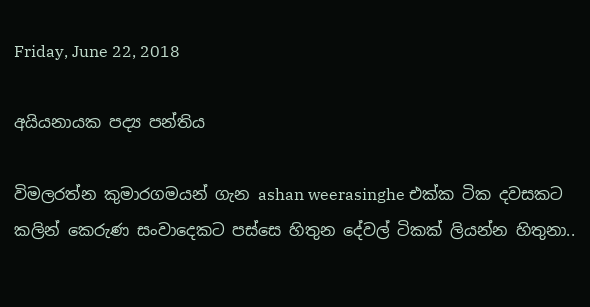Friday, June 22, 2018

අයියනායක පද්‍ය පන්තිය

විමලරත්න කුමාරගමයන් ගැන ashan weerasinghe එක්ක ටික දවසකට කලින් කෙරුණ සංවාදෙකට පස්සෙ හිතුන දේවල් ටිකක් ලියන්න හිතුනා..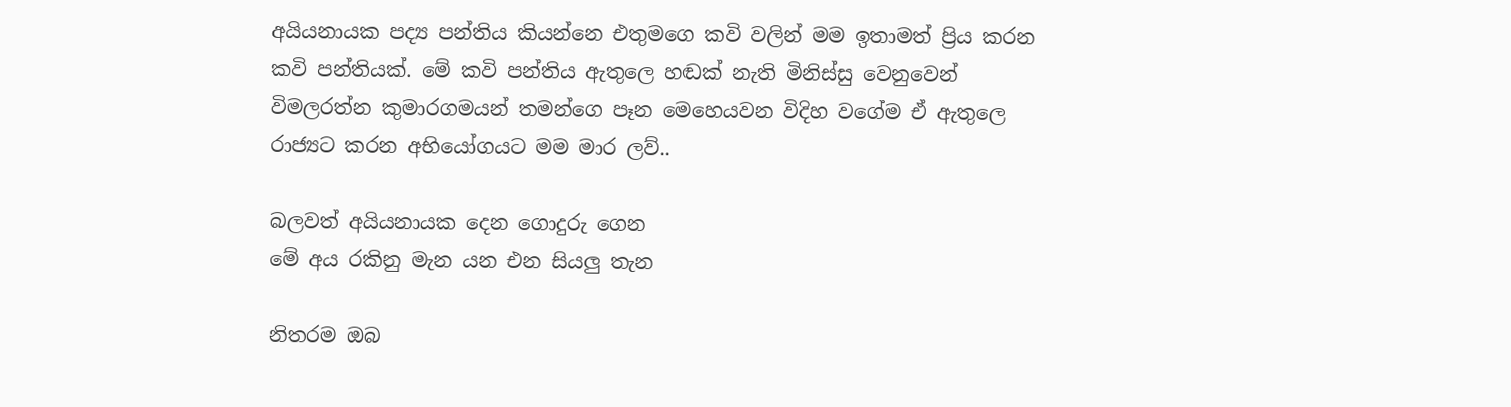අයියනායක පද්‍ය පන්තිය කියන්නෙ එතුමගෙ කවි වලින් මම ඉතාමත් ප්‍රිය කරන කවි පන්තියක්. මේ කවි පන්තිය ඇතුලෙ හඬක් නැති මිනිස්සු වෙනුවෙන් විමලරත්න කුමාරගමයන් තමන්ගෙ පෑන මෙහෙයවන විදිහ වගේම ඒ ඇතුලෙ රාජ්‍යට කරන අභියෝගයට මම මාර ලව්..

බලවත් අයියනායක දෙන ගොදුරු ගෙන
මේ අය රකිනු මැන යන එන සියලු තැන

නිතරම ඔබ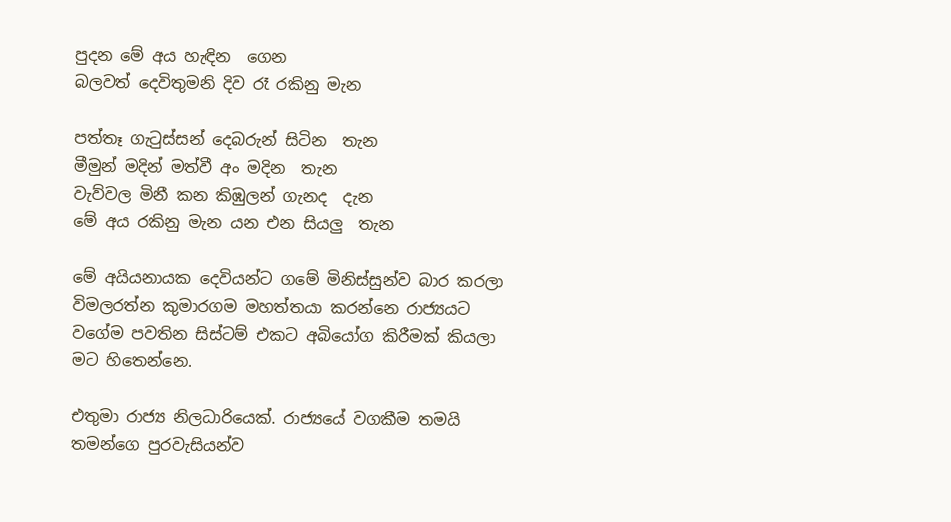පුදන මේ අය හැඳින  ගෙන
බලවත් දෙවිතුමනි දිව රෑ රකිනු මැන

පත්තෑ ගැටුස්සන් දෙබරුන් සිටින  තැන
මීමුන් මදින් මත්වී අං මදින  තැන
වැව්වල මිනී කන කිඹුලන් ගැනද  දැන
මේ අය රකිනු මැන යන එන සියලු  තැන

මේ අයියනායක දෙවියන්ට ගමේ මිනිස්සුන්ව බාර කරලා විමලරත්න කුමාරගම මහත්තයා කරන්නෙ රාජ්‍යයට වගේම පවතින සිස්ටම් එකට අබියෝග කිරීමක් කියලා මට හිතෙන්නෙ.

එතුමා රාජ්‍ය නිලධාරියෙක්. රාජ්‍යයේ වගකීම තමයි තමන්ගෙ පුරවැසියන්ව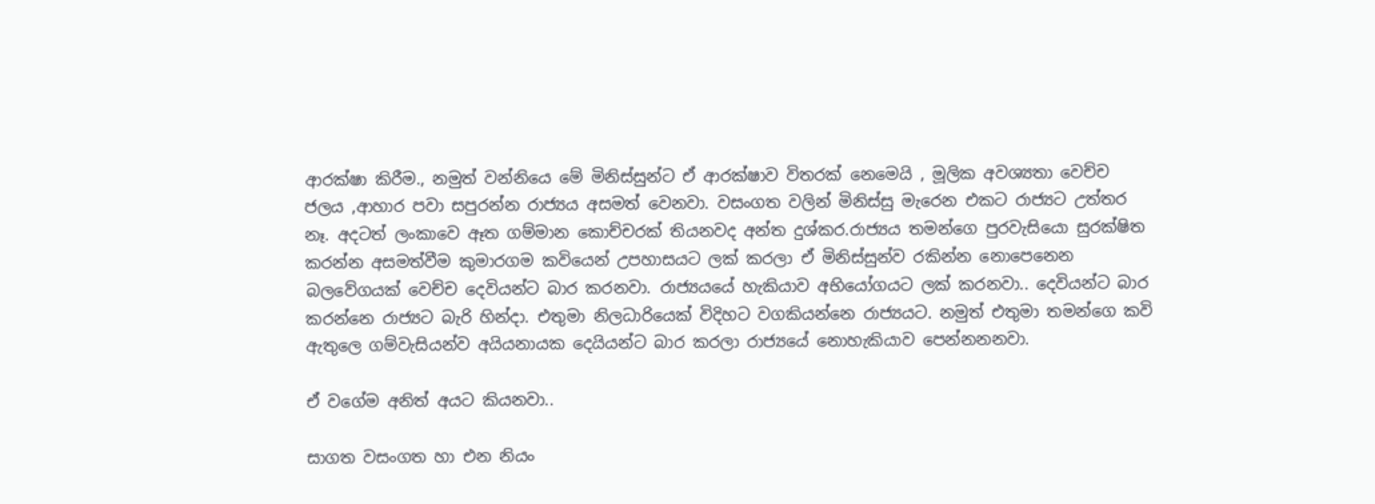ආරක්ෂා කිරීම., නමුත් වන්නියෙ මේ මිනිස්සුන්ට ඒ ආරක්ෂාව විතරක් නෙමෙයි , මූලික අවශ්‍යතා වෙච්ච ජලය ,ආහාර පවා සපුරන්න රාජ්‍යය අසමත් වෙනවා. වසංගත වලින් මිනිස්සු මැරෙන එකට රාජ්‍යට උත්තර නෑ. අදටත් ලංකාවෙ ඈත ගම්මාන කොච්චරක් තියනවද අන්ත දුශ්කර.රාජ්‍යය තමන්ගෙ පුරවැසියො සුරක්ෂිත කරන්න අසමත්වීම කුමාරගම කවියෙන් උපහාසයට ලක් කරලා ඒ මිනිස්සුන්ව රකින්න නොපෙනෙන බලවේගයක් වෙච්ච දෙවියන්ට බාර කරනවා. රාජ්‍යයයේ හැකියාව අභියෝගයට ලක් කරනවා.. දෙවියන්ට බාර කරන්නෙ රාජ්‍යට බැරි හින්දා. එතුමා නිලධාරියෙක් විදිහට වගකියන්නෙ රාජ්‍යයට. නමුත් එතුමා තමන්ගෙ කවි ඇතුලෙ ගම්වැසියන්ව අයියනායක දෙයියන්ට බාර කරලා රාජ්‍යයේ නොහැකියාව පෙන්නනනවා.

ඒ වගේම අනිත් අයට කියනවා..

සාගත වසංගත හා එන නියං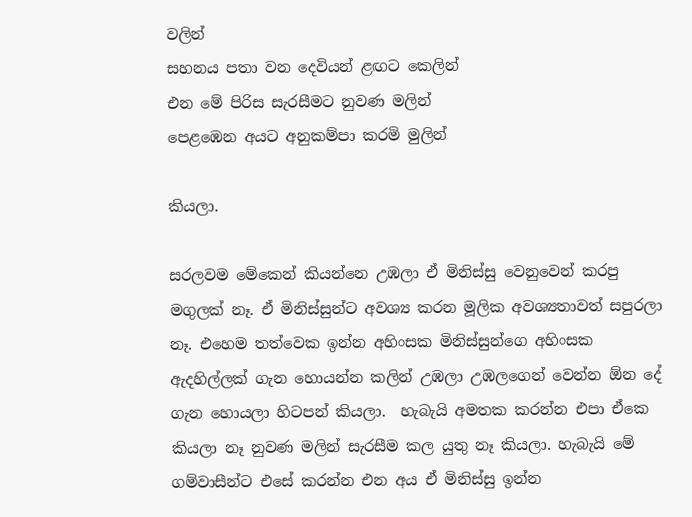වලින්
සහනය පතා වන දෙවියන් ළඟට කෙලින්
එන මේ පිරිස සැරසීමට නුවණ මලින්
පෙළඹෙන අයට අනුකම්පා කරමි මුලින්

කියලා.

සරලවම මේකෙන් කියන්නෙ උඹලා ඒ මිනිස්සු වෙනුවෙන් කරපු මගුලක් නෑ. ඒ මිනිස්සුන්ට අවශ්‍ය කරන මූලික අවශ්‍යතාවත් සපුරලා නෑ. එහෙම තත්වෙක ඉන්න අහිංසක මිනිස්සුන්ගෙ අහිංසක ඇදහිල්ලක් ගැන හොයන්න කලින් උඹලා උඹලගෙන් වෙන්න ඕන දේ ගැන හොයලා හිටපන් කියලා.  හැබැයි අමතක කරන්න එපා ඒකෙ කියලා නෑ නුවණ මලින් සැරසීම කල යුතු නෑ කියලා. හැබැයි මේ ගම්වාසීන්ට එසේ කරන්න එන අය ඒ මිනිස්සු ඉන්න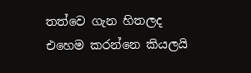තත්වෙ ගැන හිතලද එහෙම කරන්නෙ කියලයි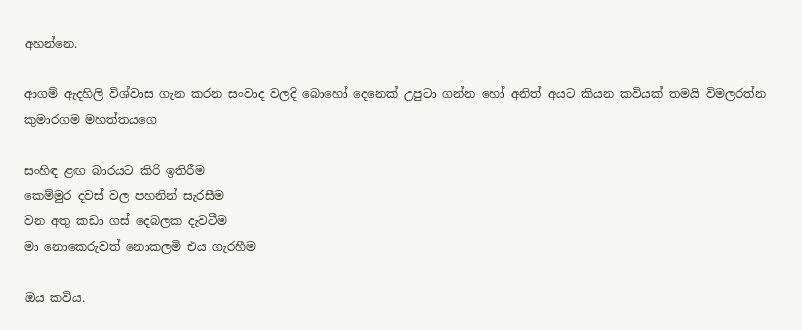අහන්නෙ.

ආගම් ඇදහිලි විශ්වාස ගැන කරන සංවාද වලදි බොහෝ දෙනෙක් උපුටා ගන්න හෝ අනිත් අයට කියන කවියක් තමයි විමලරත්න කුමාරගම මහත්තයගෙ

සංහිඳ ළඟ බාරයට කිරි ඉතිරීම
කෙම්මුර දවස් වල පහනින් සැරසීම
වන අතු කඩා ගස් දෙබලක දැවටීම
මා නොකෙරුවත් නොකලමි එය ගැරහීම

ඔය කවිය.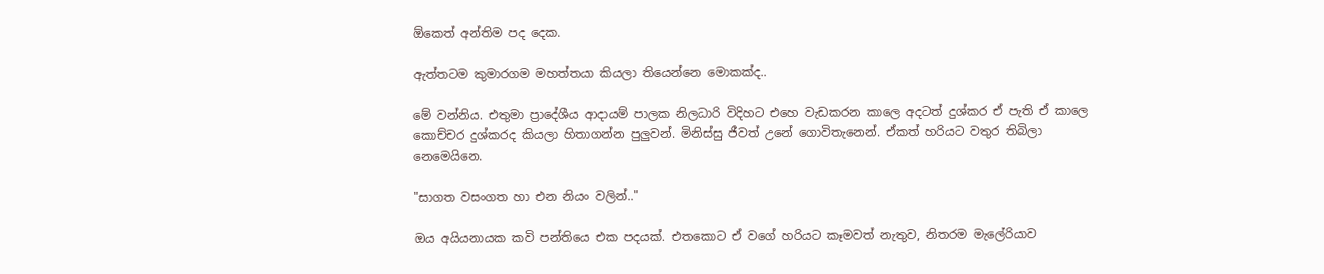ඕකෙත් අන්තිම පද දෙක.

ඇත්තටම කුමාරගම මහත්තයා කියලා තියෙන්නෙ මොකක්ද..

මේ වන්නිය. එතුමා ප්‍රාදේශීය ආදායම් පාලක නිලධාරි විදිහට එහෙ වැඩකරන කාලෙ අදටත් දුශ්කර ඒ පැති ඒ කාලෙ කොච්චර දුශ්කරද කියලා හිතාගන්න පුලුවන්. මිනිස්සු ජීවත් උනේ ගොවිතැනෙන්. ඒකත් හරියට වතුර තිබිලා නෙමෙයිනෙ.

"සාගත වසංගත හා එන නියං වලින්.."

ඔය අයියනායක කවි පන්තියෙ එක පදයක්. එතකොට ඒ වගේ හරියට කෑමවත් නැතුව, නිතරම මැලේරියාව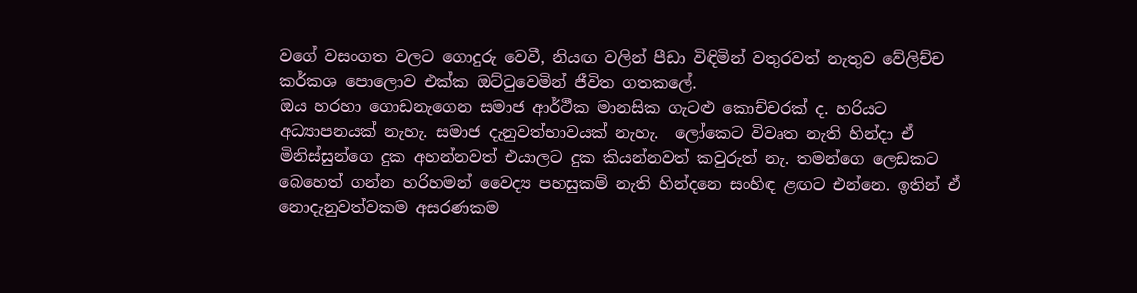වගේ වසංගත වලට ගොදුරු වෙවී, නියඟ වලින් පීඩා විඳිමින් වතුරවත් නැතුව වේලිච්ච කර්කශ පොලොව එක්ක ඔට්ටුවෙමින් ජීවිත ගතකලේ.
ඔය හරහා ගොඩනැගෙන සමාජ ආර්ථීක මානසික ගැටළු කොච්චරක් ද. හරියට අධ්‍යාපනයක් නැහැ. සමාජ දැනුවත්භාවයක් නැහැ.  ලෝකෙට විවෘත නැති හින්දා ඒ මිනිස්සුන්ගෙ දුක අහන්නවත් එයාලට දුක කියන්නවත් කවුරුත් නැ. තමන්ගෙ ලෙඩකට බෙහෙත් ගන්න හරිහමන් වෛද්‍ය පහසුකම් නැති හින්දනෙ සංහිඳ ළඟට එන්නෙ. ඉතින් ඒ නොදැනුවත්වකම අසරණකම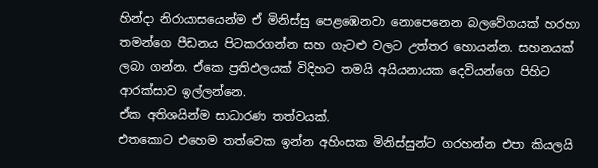හින්දා නිරායාසයෙන්ම ඒ මිනිස්සු පෙළඹෙනවා නොපෙනෙන බලවේගයක් හරහා තමන්ගෙ පීඩනය පිටකරගන්න සහ ගැටළු වලට උත්තර හොයන්න. සහනයක් ලබා ගන්න. ඒකෙ ප්‍රතිඵලයක් විදිහට තමයි අයියනායක දෙවියන්ගෙ පිහිට ආරක්සාව ඉල්ලන්නෙ.
ඒක අතිශයින්ම සාධාරණ තත්වයක්.
එතකොට එහෙම තත්වෙක ඉන්න අහිංසක මිනිස්සුන්ට ගරහන්න එපා කියලයි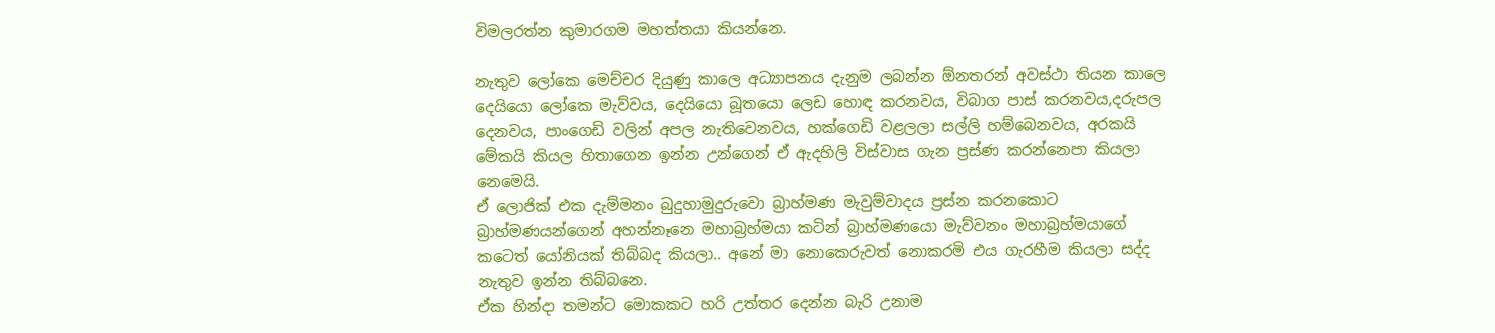විමලරත්න කුමාරගම මහත්තයා කියන්නෙ.

නැතුව ලෝකෙ මෙච්චර දියුණු කාලෙ අධ්‍යාපනය දැනුම ලබන්න ඕනතරන් අවස්ථා තියන කාලෙ දෙයියො ලෝකෙ මැව්වය, දෙයියො බූතයො ලෙඩ හොඳ කරනවය, විබාග පාස් කරනවය,දරුපල දෙනවය, පාංගෙඩි වලින් අපල නැතිවෙනවය, හක්ගෙඩි වළලලා සල්ලි හම්බෙනවය, අරකයි මේකයි කියල හිතාගෙන ඉන්න උන්ගෙන් ඒ ඇදහිලි විස්වාස ගැන ප්‍රස්ණ කරන්නෙපා කියලා නෙමෙයි.
ඒ ලොජික් එක දැම්මනං බුදුහාමුදුරුවො බ්‍රාහ්මණ මැවුම්වාදය ප්‍රස්න කරනකොට බ්‍රාහ්මණයන්ගෙන් අහන්නෑනෙ මහාබ්‍රහ්මයා කටින් බ්‍රාහ්මණයො මැව්වනං මහාබ්‍රහ්මයාගේ කටෙත් යෝනියක් තිබ්බද කියලා.. අනේ මා නොකෙරුවත් නොකරමි එය ගැරහීම කියලා සද්ද නැතුව ඉන්න තිබ්බනෙ.
ඒක හින්දා තමන්ට මොකකට හරි උත්තර දෙන්න බැරි උනාම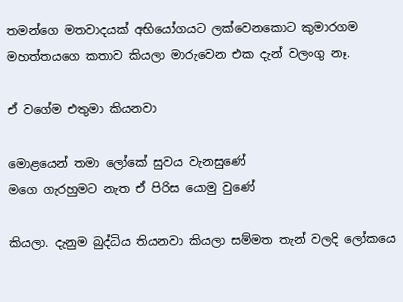තමන්ගෙ මතවාදයක් අභියෝගයට ලක්වෙනකොට කුමාරගම මහත්තයගෙ කතාව කියලා මාරුවෙන එක දැන් වලංගු නෑ.

ඒ වගේම එතුමා කියනවා

මොළයෙන් තමා ලෝකේ සුවය වැනසුණේ
මගෙ ගැරහුමට නැත ඒ පිරිස යොමු වුණේ

කියලා. දැනුම බුද්ධිය තියනවා කියලා සම්මත තැන් වලදි ලෝකයෙ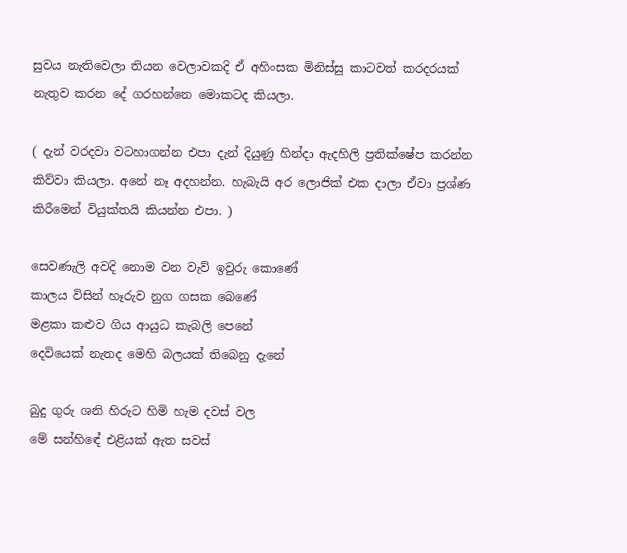සුවය නැතිවෙලා තියන වෙලාවකදි ඒ අහිංසක මිනිස්සු කාටවත් කරදරයක් නැතුව කරන දේ ගරහන්නෙ මොකටද කියලා.

( දැන් වරදවා වටහාගන්න එපා දැන් දියුණු හින්දා ඇදහිලි ප්‍රතික්ෂේප කරන්න කිව්වා කියලා. අනේ නෑ අදහන්න. හැබැයි අර ලොජික් එක දාලා ඒවා ප්‍රශ්ණ කිරීමෙන් වියුක්තයි කියන්න එපා. )

සෙවණැලි අවදි නොම වන වැව් ඉවුරු කොණේ
කාලය විසින් හෑරුව නුග ගසක බෙ‍ණේ
මළකා කළුව ගිය ආයුධ කැබලි පෙනේ
දෙවියෙක් නැතද මෙහි බලයක් තිබෙනු දැනේ

බුදු ගුරු ශනි හිරුට හිමි හැම දවස් වල
මේ සන්හි‍‍‍ඳේ එළියක් ඇත සවස්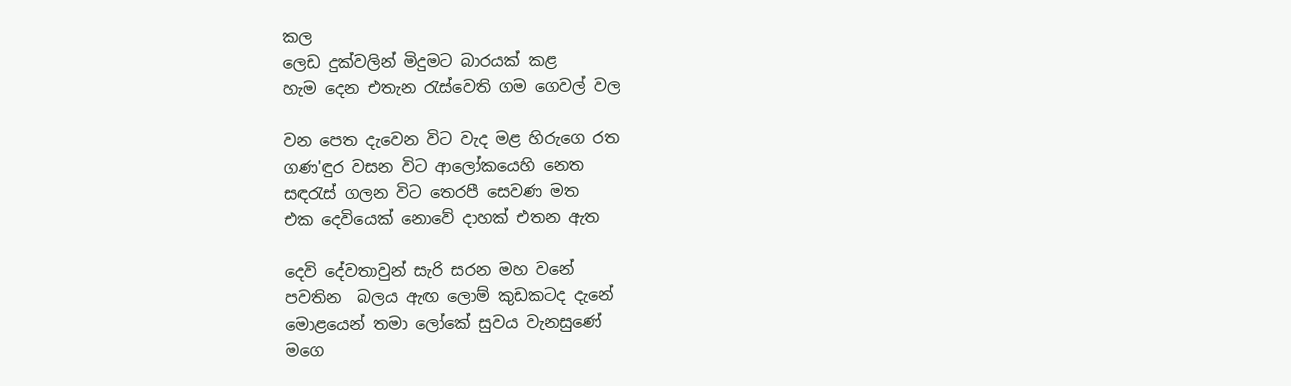කල
ලෙඩ දුක්වලින් මිදුමට බාරයක් කළ
හැම දෙන එතැන රැස්වෙති ගම ගෙවල් වල

වන පෙත දැවෙන විට වැද මළ හිරුගෙ රත
ගණ'ඳුර වසන විට ආලෝකයෙහි නෙත
සඳරැස් ගලන විට තෙරපී සෙවණ මත
එක දෙවියෙක් නොවේ දාහක් එතන ඇත

දෙවි දේවතාවුන් සැරි සරන මහ වනේ
පවතින  බලය ඇඟ ලොම් කුඩකටද දැනේ
මොළයෙන් තමා ලෝකේ සුවය වැනසුණේ
මගෙ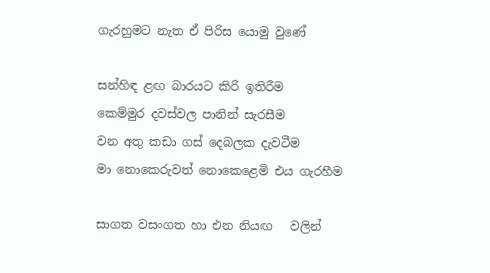ගැරහුමට නැත ඒ පිරිස යොමු වුණේ

සන්හිඳ ළඟ බාරයට කිරි ඉතිරීම
කෙම්මුර දවස්වල පානින් සැරසීම
වන අතු කඩා ගස් දෙබලක දැවටීම
මා නොකෙරුවත් නොකෙළෙමි එය ගැරහීම

සාගත වසංගත හා එන නියඟ   වලින්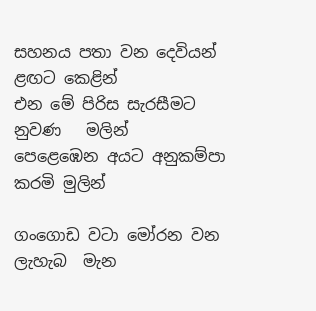සහනය පතා වන දෙවියන් ළඟට කෙළින්
එන මේ පිරිස සැරසීමට නුවණ   මලින්
පෙළෙඹෙන අයට අනුකම්පා කරමි මුලින්

ගංගොඩ ව‍ටා මෝරන වන ලැහැබ  මැන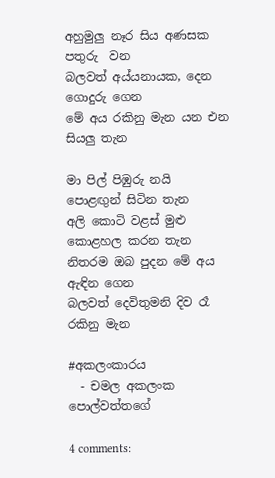අහුමුලු නෑර සිය අණසක පතුරු  වන
බලවත් අය්යනායක, දෙන ගොදුරු ගෙන
මේ අය රකිනු මැන යන එන සියලු තැන

මා පිල් පිඹුරු නයි පො‍ළඟුන් සිටින තැන
අලි කොටි වළස් මුළු කොළහල කරන තැන
නිතරම ඔබ පුදන මේ අය ඇඳින ගෙන
බලවත් දෙවිතුමනි දිව රෑ රකිනු මැන

#අකලංකාරය
  - චමල අකලංක පොල්වත්තගේ

4 comments: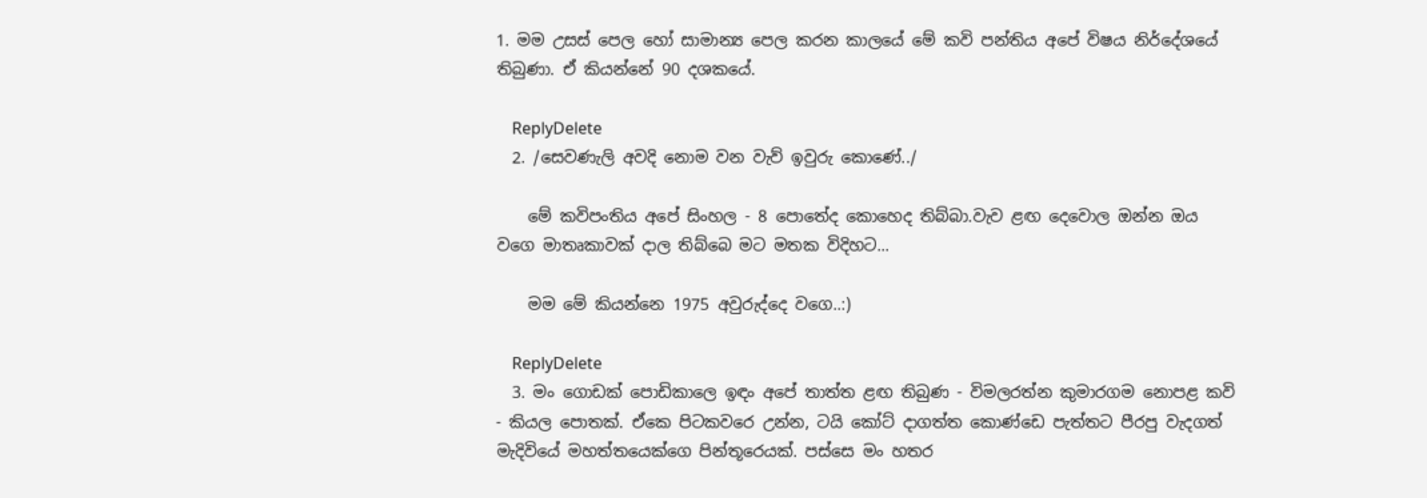1. මම උසස් පෙල හෝ සාමාන්‍ය පෙල කරන කාලයේ මේ කවි පන්තිය අපේ විෂය නිර්දේශයේ තිබුණා. ඒ කියන්නේ 90 දශකයේ.

    ReplyDelete
  2. /සෙවණැලි අවදි නොම වන වැව් ඉවුරු කොණේ../

    මේ කවිපංතිය අපේ සිංහල - 8 පොතේද කොහෙද තිබ්බා.වැව ළඟ දෙවොල ඔන්න ඔය වගෙ මාතෘකාවක් දාල තිබ්බෙ මට මතක විදිහට...

    මම මේ කියන්නෙ 1975 අවුරුද්දෙ වගෙ..:)

    ReplyDelete
  3. මං ගොඩක් පොඩිකාලෙ ඉඳං අපේ තාත්ත ළඟ තිබුණ - විමලරත්න කුමාරගම නොපළ කවි - කියල පොතක්. ඒකෙ පිටකවරෙ උන්න, ටයි කෝට් දාගත්ත කොණ්ඩෙ පැත්තට පීරපු වැදගත් මැදිවියේ මහත්තයෙක්ගෙ පින්තූරෙයක්. පස්සෙ මං හතර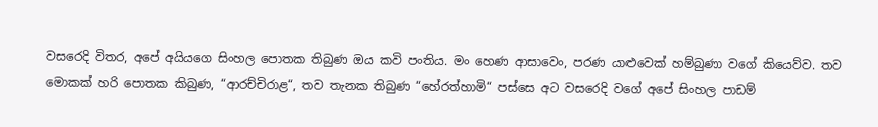වසරෙදි විතර, අපේ අයියගෙ සිංහල පොතක තිබුණ ඔය කවි පංතිය. මං හෙණ ආසාවෙං, පරණ යාළුවෙක් හම්බුණා වගේ කියෙව්ව. තව මොකක් හරි පොතක කිබුණ, “ආරච්චිරාළ“, තව තැනක තිබුණ “හේරත්හාමි“ පස්සෙ අට වසරෙදි වගේ අපේ සිංහල පාඩම්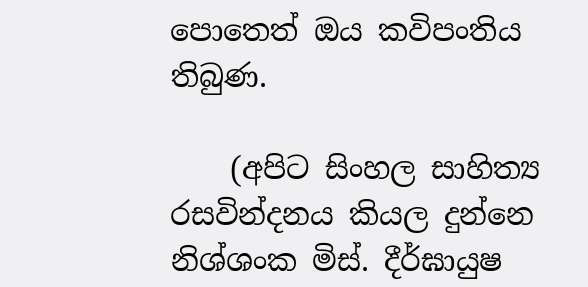පොතෙත් ඔය කවිපංතිය තිබුණ.

    (අපිට සිංහල සාහිත්‍ය රසවින්දනය කියල දුන්නෙ නිශ්ශංක මිස්. දීර්ඝායුෂ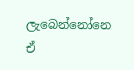ලැබෙන්නෝනෙ ඒ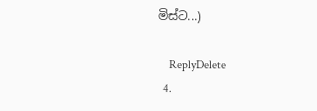මිස්ට...)

    ReplyDelete
  4.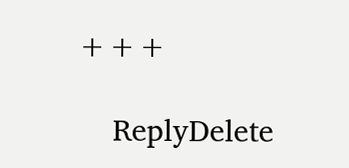+++

    ReplyDelete